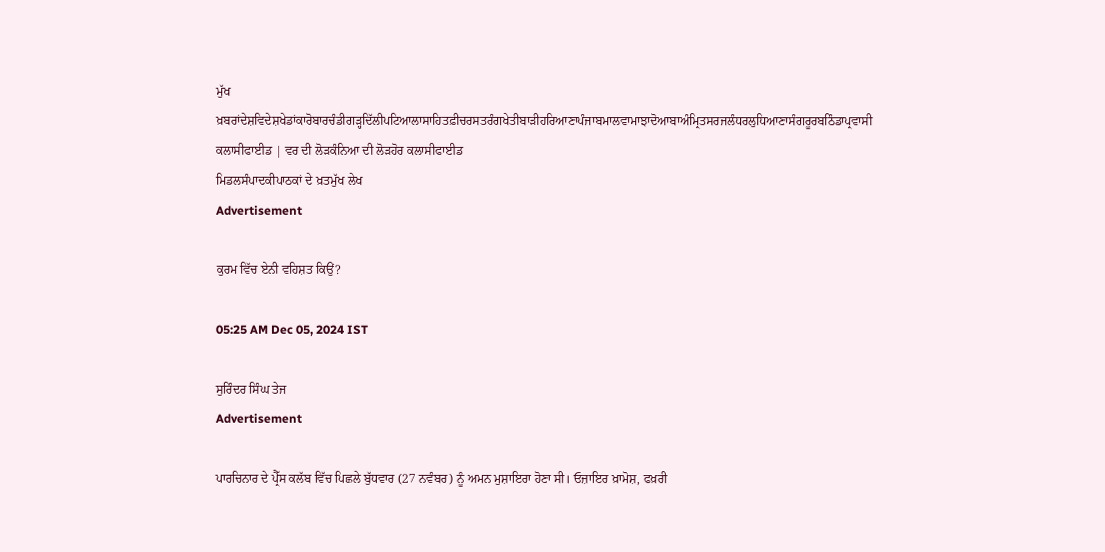ਮੁੱਖ ਖ਼ਬਰਾਂਦੇਸ਼ਵਿਦੇਸ਼ਖੇਡਾਂਕਾਰੋਬਾਰਚੰਡੀਗੜ੍ਹਦਿੱਲੀਪਟਿਆਲਾਸਾਹਿਤਫ਼ੀਚਰਸਤਰੰਗਖੇਤੀਬਾੜੀਹਰਿਆਣਾਪੰਜਾਬਮਾਲਵਾਮਾਝਾਦੋਆਬਾਅੰਮ੍ਰਿਤਸਰਜਲੰਧਰਲੁਧਿਆਣਾਸੰਗਰੂਰਬਠਿੰਡਾਪ੍ਰਵਾਸੀ
ਕਲਾਸੀਫਾਈਡ | ਵਰ ਦੀ ਲੋੜਕੰਨਿਆ ਦੀ ਲੋੜਹੋਰ ਕਲਾਸੀਫਾਈਡ
ਮਿਡਲਸੰਪਾਦਕੀਪਾਠਕਾਂ ਦੇ ਖ਼ਤਮੁੱਖ ਲੇਖ
Advertisement

ਕੁਰਮ ਵਿੱਚ ਏਨੀ ਵਹਿਸ਼ਤ ਕਿਉਂ?

05:25 AM Dec 05, 2024 IST

ਸੁਰਿੰਦਰ ਸਿੰਘ ਤੇਜ
Advertisement

ਪਾਰਚਿਨਾਰ ਦੇ ਪ੍ਰੈੱਸ ਕਲੱਬ ਵਿੱਚ ਪਿਛਲੇ ਬੁੱਧਵਾਰ (27 ਨਵੰਬਰ) ਨੂੰ ਅਮਨ ਮੁਸ਼ਾਇਰਾ ਹੋਣਾ ਸੀ। ਓਜ਼ਾਇਰ ਖ਼ਾਮੋਸ਼, ਫਖ਼ਰੀ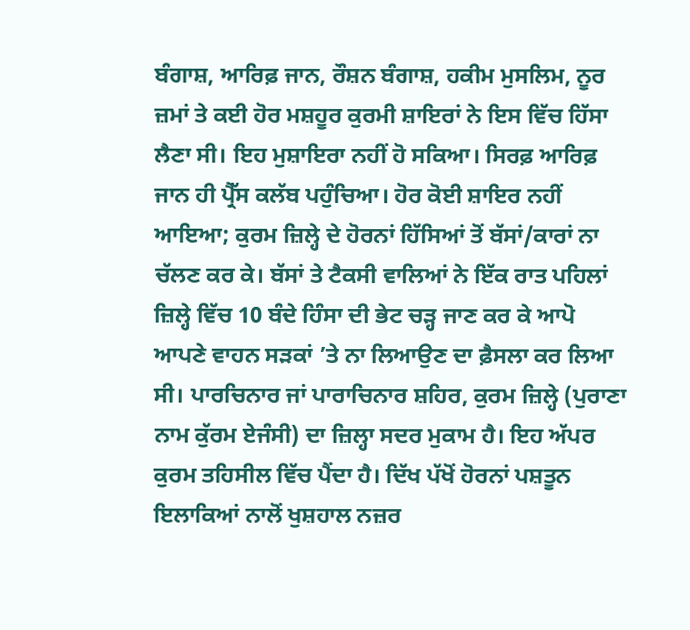ਬੰਗਾਸ਼, ਆਰਿਫ਼ ਜਾਨ, ਰੌਸ਼ਨ ਬੰਗਾਸ਼, ਹਕੀਮ ਮੁਸਲਿਮ, ਨੂਰ ਜ਼ਮਾਂ ਤੇ ਕਈ ਹੋਰ ਮਸ਼ਹੂਰ ਕੁਰਮੀ ਸ਼ਾਇਰਾਂ ਨੇ ਇਸ ਵਿੱਚ ਹਿੱਸਾ ਲੈਣਾ ਸੀ। ਇਹ ਮੁਸ਼ਾਇਰਾ ਨਹੀਂ ਹੋ ਸਕਿਆ। ਸਿਰਫ਼ ਆਰਿਫ਼ ਜਾਨ ਹੀ ਪ੍ਰੈੱਸ ਕਲੱਬ ਪਹੁੰਚਿਆ। ਹੋਰ ਕੋਈ ਸ਼ਾਇਰ ਨਹੀਂ ਆਇਆ; ਕੁਰਮ ਜ਼ਿਲ੍ਹੇ ਦੇ ਹੋਰਨਾਂ ਹਿੱਸਿਆਂ ਤੋਂ ਬੱਸਾਂ/ਕਾਰਾਂ ਨਾ ਚੱਲਣ ਕਰ ਕੇ। ਬੱਸਾਂ ਤੇ ਟੈਕਸੀ ਵਾਲਿਆਂ ਨੇ ਇੱਕ ਰਾਤ ਪਹਿਲਾਂ ਜ਼ਿਲ੍ਹੇ ਵਿੱਚ 10 ਬੰਦੇ ਹਿੰਸਾ ਦੀ ਭੇਟ ਚੜ੍ਹ ਜਾਣ ਕਰ ਕੇ ਆਪੋ ਆਪਣੇ ਵਾਹਨ ਸੜਕਾਂ ’ਤੇ ਨਾ ਲਿਆਉਣ ਦਾ ਫ਼ੈਸਲਾ ਕਰ ਲਿਆ ਸੀ। ਪਾਰਚਿਨਾਰ ਜਾਂ ਪਾਰਾਚਿਨਾਰ ਸ਼ਹਿਰ, ਕੁਰਮ ਜ਼ਿਲ੍ਹੇ (ਪੁਰਾਣਾ ਨਾਮ ਕੁੱਰਮ ਏਜੰਸੀ) ਦਾ ਜ਼ਿਲ੍ਹਾ ਸਦਰ ਮੁਕਾਮ ਹੈ। ਇਹ ਅੱਪਰ ਕੁਰਮ ਤਹਿਸੀਲ ਵਿੱਚ ਪੈਂਦਾ ਹੈ। ਦਿੱਖ ਪੱਖੋਂ ਹੋਰਨਾਂ ਪਸ਼ਤੂਨ ਇਲਾਕਿਆਂ ਨਾਲੋਂ ਖੁਸ਼ਹਾਲ ਨਜ਼ਰ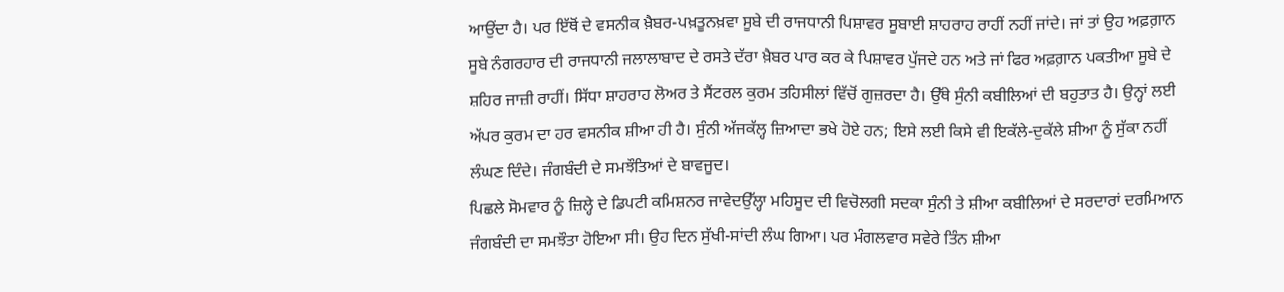ਆਉਂਦਾ ਹੈ। ਪਰ ਇੱਥੋਂ ਦੇ ਵਸਨੀਕ ਖ਼ੈਬਰ-ਪਖ਼ਤੂਨਖ਼ਵਾ ਸੂਬੇ ਦੀ ਰਾਜਧਾਨੀ ਪਿਸ਼ਾਵਰ ਸੂਬਾਈ ਸ਼ਾਹਰਾਹ ਰਾਹੀਂ ਨਹੀਂ ਜਾਂਦੇ। ਜਾਂ ਤਾਂ ਉਹ ਅਫ਼ਗ਼ਾਨ ਸੂਬੇ ਨੰਗਰਹਾਰ ਦੀ ਰਾਜਧਾਨੀ ਜਲਾਲਾਬਾਦ ਦੇ ਰਸਤੇ ਦੱਰਾ ਖ਼ੈਬਰ ਪਾਰ ਕਰ ਕੇ ਪਿਸ਼ਾਵਰ ਪੁੱਜਦੇ ਹਨ ਅਤੇ ਜਾਂ ਫਿਰ ਅਫ਼ਗ਼ਾਨ ਪਕਤੀਆ ਸੂਬੇ ਦੇ ਸ਼ਹਿਰ ਜਾਜ਼ੀ ਰਾਹੀਂ। ਸਿੱਧਾ ਸ਼ਾਹਰਾਹ ਲੋਅਰ ਤੇ ਸੈਂਟਰਲ ਕੁਰਮ ਤਹਿਸੀਲਾਂ ਵਿੱਚੋਂ ਗੁਜ਼ਰਦਾ ਹੈ। ਉੱਥੇ ਸੁੰਨੀ ਕਬੀਲਿਆਂ ਦੀ ਬਹੁਤਾਤ ਹੈ। ਉਨ੍ਹਾਂ ਲਈ ਅੱਪਰ ਕੁਰਮ ਦਾ ਹਰ ਵਸਨੀਕ ਸ਼ੀਆ ਹੀ ਹੈ। ਸੁੰਨੀ ਅੱਜਕੱਲ੍ਹ ਜ਼ਿਆਦਾ ਭਖੇ ਹੋਏ ਹਨ; ਇਸੇ ਲਈ ਕਿਸੇ ਵੀ ਇਕੱਲੇ-ਦੁਕੱਲੇ ਸ਼ੀਆ ਨੂੰ ਸੁੱਕਾ ਨਹੀਂ ਲੰਘਣ ਦਿੰਦੇ। ਜੰਗਬੰਦੀ ਦੇ ਸਮਝੌਤਿਆਂ ਦੇ ਬਾਵਜੂਦ।
ਪਿਛਲੇ ਸੋਮਵਾਰ ਨੂੰ ਜ਼ਿਲ੍ਹੇ ਦੇ ਡਿਪਟੀ ਕਮਿਸ਼ਨਰ ਜਾਵੇਦਉੱਲ੍ਹਾ ਮਹਿਸੂਦ ਦੀ ਵਿਚੋਲਗੀ ਸਦਕਾ ਸੁੰਨੀ ਤੇ ਸ਼ੀਆ ਕਬੀਲਿਆਂ ਦੇ ਸਰਦਾਰਾਂ ਦਰਮਿਆਨ ਜੰਗਬੰਦੀ ਦਾ ਸਮਝੌਤਾ ਹੋਇਆ ਸੀ। ਉਹ ਦਿਨ ਸੁੱਖੀ-ਸਾਂਦੀ ਲੰਘ ਗਿਆ। ਪਰ ਮੰਗਲਵਾਰ ਸਵੇਰੇ ਤਿੰਨ ਸ਼ੀਆ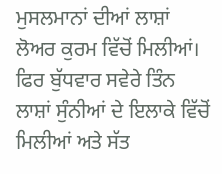ਮੁਸਲਮਾਨਾਂ ਦੀਆਂ ਲਾਸ਼ਾਂ ਲੋਅਰ ਕੁਰਮ ਵਿੱਚੋਂ ਮਿਲੀਆਂ। ਫਿਰ ਬੁੱਧਵਾਰ ਸਵੇਰੇ ਤਿੰਨ ਲਾਸ਼ਾਂ ਸੁੰਨੀਆਂ ਦੇ ਇਲਾਕੇ ਵਿੱਚੋਂ ਮਿਲੀਆਂ ਅਤੇ ਸੱਤ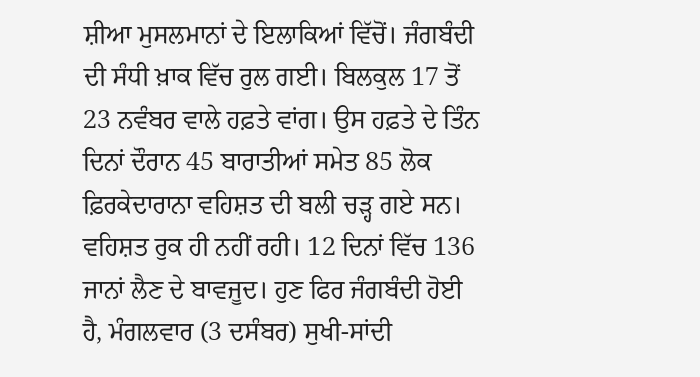ਸ਼ੀਆ ਮੁਸਲਮਾਨਾਂ ਦੇ ਇਲਾਕਿਆਂ ਵਿੱਚੋਂ। ਜੰਗਬੰਦੀ ਦੀ ਸੰਧੀ ਖ਼ਾਕ ਵਿੱਚ ਰੁਲ ਗਈ। ਬਿਲਕੁਲ 17 ਤੋਂ 23 ਨਵੰਬਰ ਵਾਲੇ ਹਫ਼ਤੇ ਵਾਂਗ। ਉਸ ਹਫ਼ਤੇ ਦੇ ਤਿੰਨ ਦਿਨਾਂ ਦੌਰਾਨ 45 ਬਾਰਾਤੀਆਂ ਸਮੇਤ 85 ਲੋਕ ਫ਼ਿਰਕੇਦਾਰਾਨਾ ਵਹਿਸ਼ਤ ਦੀ ਬਲੀ ਚੜ੍ਹ ਗਏ ਸਨ। ਵਹਿਸ਼ਤ ਰੁਕ ਹੀ ਨਹੀਂ ਰਹੀ। 12 ਦਿਨਾਂ ਵਿੱਚ 136 ਜਾਨਾਂ ਲੈਣ ਦੇ ਬਾਵਜੂਦ। ਹੁਣ ਫਿਰ ਜੰਗਬੰਦੀ ਹੋਈ ਹੈ, ਮੰਗਲਵਾਰ (3 ਦਸੰਬਰ) ਸੁਖੀ-ਸਾਂਦੀ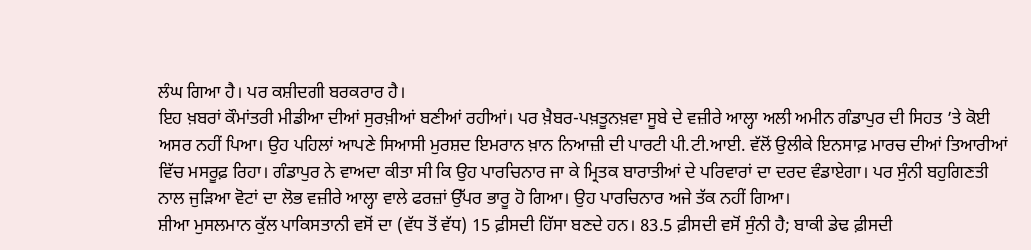ਲੰਘ ਗਿਆ ਹੈ। ਪਰ ਕਸ਼ੀਦਗੀ ਬਰਕਰਾਰ ਹੈ।
ਇਹ ਖ਼ਬਰਾਂ ਕੌਮਾਂਤਰੀ ਮੀਡੀਆ ਦੀਆਂ ਸੁਰਖ਼ੀਆਂ ਬਣੀਆਂ ਰਹੀਆਂ। ਪਰ ਖ਼ੈਬਰ-ਪਖ਼ਤੂਨਖ਼ਵਾ ਸੂਬੇ ਦੇ ਵਜ਼ੀਰੇ ਆਲ੍ਹਾ ਅਲੀ ਅਮੀਨ ਗੰਡਾਪੁਰ ਦੀ ਸਿਹਤ ’ਤੇ ਕੋਈ ਅਸਰ ਨਹੀਂ ਪਿਆ। ਉਹ ਪਹਿਲਾਂ ਆਪਣੇ ਸਿਆਸੀ ਮੁਰਸ਼ਦ ਇਮਰਾਨ ਖ਼ਾਨ ਨਿਆਜ਼ੀ ਦੀ ਪਾਰਟੀ ਪੀ.ਟੀ.ਆਈ. ਵੱਲੋਂ ਉਲੀਕੇ ਇਨਸਾਫ਼ ਮਾਰਚ ਦੀਆਂ ਤਿਆਰੀਆਂ ਵਿੱਚ ਮਸਰੂਫ਼ ਰਿਹਾ। ਗੰਡਾਪੁਰ ਨੇ ਵਾਅਦਾ ਕੀਤਾ ਸੀ ਕਿ ਉਹ ਪਾਰਚਿਨਾਰ ਜਾ ਕੇ ਮ੍ਰਿਤਕ ਬਾਰਾਤੀਆਂ ਦੇ ਪਰਿਵਾਰਾਂ ਦਾ ਦਰਦ ਵੰਡਾਏਗਾ। ਪਰ ਸੁੰਨੀ ਬਹੁਗਿਣਤੀ ਨਾਲ ਜੁੜਿਆ ਵੋਟਾਂ ਦਾ ਲੋਭ ਵਜ਼ੀਰੇ ਆਲ੍ਹਾ ਵਾਲੇ ਫਰਜ਼ਾਂ ਉੱਪਰ ਭਾਰੂ ਹੋ ਗਿਆ। ਉਹ ਪਾਰਚਿਨਾਰ ਅਜੇ ਤੱਕ ਨਹੀਂ ਗਿਆ।
ਸ਼ੀਆ ਮੁਸਲਮਾਨ ਕੁੱਲ ਪਾਕਿਸਤਾਨੀ ਵਸੋਂ ਦਾ (ਵੱਧ ਤੋਂ ਵੱਧ) 15 ਫ਼ੀਸਦੀ ਹਿੱਸਾ ਬਣਦੇ ਹਨ। 83.5 ਫ਼ੀਸਦੀ ਵਸੋਂ ਸੁੰਨੀ ਹੈ; ਬਾਕੀ ਡੇਢ ਫ਼ੀਸਦੀ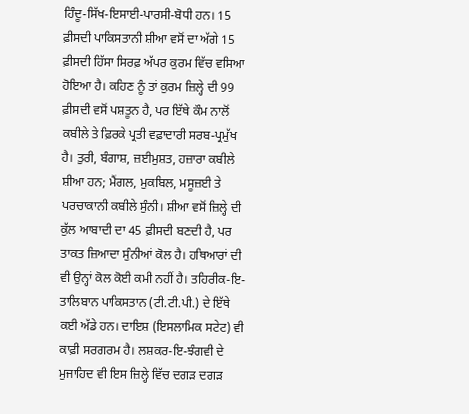ਹਿੰਦੂ-ਸਿੱਖ-ਇਸਾਈ-ਪਾਰਸੀ-ਬੋਧੀ ਹਨ। 15 ਫ਼ੀਸਦੀ ਪਾਕਿਸਤਾਨੀ ਸ਼ੀਆ ਵਸੋਂ ਦਾ ਅੱਗੇ 15 ਫ਼ੀਸਦੀ ਹਿੱਸਾ ਸਿਰਫ਼ ਅੱਪਰ ਕੁਰਮ ਵਿੱਚ ਵਸਿਆ ਹੋਇਆ ਹੈ। ਕਹਿਣ ਨੂੰ ਤਾਂ ਕੁਰਮ ਜ਼ਿਲ੍ਹੇ ਦੀ 99 ਫ਼ੀਸਦੀ ਵਸੋਂ ਪਸ਼ਤੂਨ ਹੈ, ਪਰ ਇੱਥੇ ਕੌਮ ਨਾਲੋਂ ਕਬੀਲੇ ਤੇ ਫ਼ਿਰਕੇ ਪ੍ਰਤੀ ਵਫ਼ਾਦਾਰੀ ਸਰਬ-ਪ੍ਰਮੁੱਖ ਹੈ। ਤੁਰੀ, ਬੰਗਾਸ਼, ਜ਼ਈਮੁਸ਼ਤ, ਹਜ਼ਾਰਾ ਕਬੀਲੇ ਸ਼ੀਆ ਹਨ; ਮੈਂਗਲ, ਮੁਕਬਿਲ, ਮਸੂਜ਼ਈ ਤੇ ਪਰਚਾਕਾਨੀ ਕਬੀਲੇ ਸੁੰਨੀ। ਸ਼ੀਆ ਵਸੋਂ ਜ਼ਿਲ੍ਹੇ ਦੀ ਕੁੱਲ ਆਬਾਦੀ ਦਾ 45 ਫ਼ੀਸਦੀ ਬਣਦੀ ਹੈ, ਪਰ ਤਾਕਤ ਜ਼ਿਆਦਾ ਸੁੰਨੀਆਂ ਕੋਲ ਹੈ। ਹਥਿਆਰਾਂ ਦੀ ਵੀ ਉਨ੍ਹਾਂ ਕੋਲ ਕੋਈ ਕਮੀ ਨਹੀਂ ਹੈ। ਤਹਿਰੀਕ-ਇ-ਤਾਲਿਬਾਨ ਪਾਕਿਸਤਾਨ (ਟੀ.ਟੀ.ਪੀ.) ਦੇ ਇੱਥੇ ਕਈ ਅੱਡੇ ਹਨ। ਦਾਇਸ਼ (ਇਸਲਾਮਿਕ ਸਟੇਟ) ਵੀ ਕਾਫ਼ੀ ਸਰਗਰਮ ਹੈ। ਲਸ਼ਕਰ-ਇ-ਝੰਗਵੀ ਦੇ ਮੁਜਾਹਿਦ ਵੀ ਇਸ ਜ਼ਿਲ੍ਹੇ ਵਿੱਚ ਦਗੜ ਦਗੜ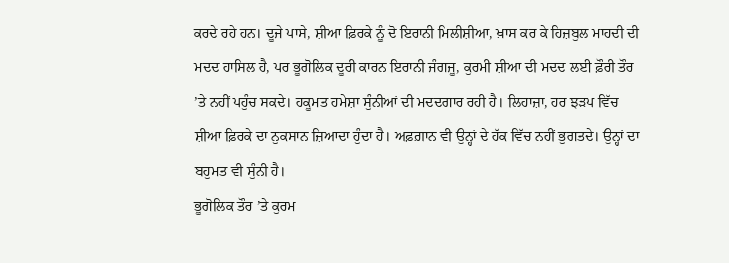ਕਰਦੇ ਰਹੇ ਹਨ। ਦੂਜੇ ਪਾਸੇ, ਸ਼ੀਆ ਫ਼ਿਰਕੇ ਨੂੰ ਦੋ ਇਰਾਨੀ ਮਿਲੀਸ਼ੀਆ, ਖ਼ਾਸ ਕਰ ਕੇ ਹਿਜ਼ਬੁਲ ਮਾਹਦੀ ਦੀ ਮਦਦ ਹਾਸਿਲ ਹੈ, ਪਰ ਭੂਗੋਲਿਕ ਦੂਰੀ ਕਾਰਨ ਇਰਾਨੀ ਜੰਗਜੂ, ਕੁਰਮੀ ਸ਼ੀਆ ਦੀ ਮਦਦ ਲਈ ਫ਼ੌਰੀ ਤੌਰ ’ਤੇ ਨਹੀਂ ਪਹੁੰਚ ਸਕਦੇ। ਹਕੂਮਤ ਹਮੇਸ਼ਾ ਸੁੰਨੀਆਂ ਦੀ ਮਦਦਗਾਰ ਰਹੀ ਹੈ। ਲਿਹਾਜ਼ਾ, ਹਰ ਝੜਪ ਵਿੱਚ ਸ਼ੀਆ ਫ਼ਿਰਕੇ ਦਾ ਨੁਕਸਾਨ ਜ਼ਿਆਦਾ ਹੁੰਦਾ ਹੈ। ਅਫ਼ਗ਼ਾਨ ਵੀ ਉਨ੍ਹਾਂ ਦੇ ਹੱਕ ਵਿੱਚ ਨਹੀਂ ਭੁਗਤਦੇ। ਉਨ੍ਹਾਂ ਦਾ ਬਹੁਮਤ ਵੀ ਸੁੰਨੀ ਹੈ।
ਭੂਗੋਲਿਕ ਤੌਰ ’ਤੇ ਕੁਰਮ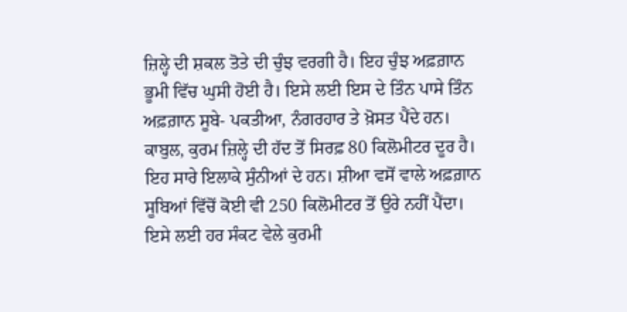ਜ਼ਿਲ੍ਹੇ ਦੀ ਸ਼ਕਲ ਤੋਤੇ ਦੀ ਚੁੰਝ ਵਰਗੀ ਹੈ। ਇਹ ਚੁੰਝ ਅਫ਼ਗ਼ਾਨ ਭੂਮੀ ਵਿੱਚ ਘੁਸੀ ਹੋਈ ਹੈ। ਇਸੇ ਲਈ ਇਸ ਦੇ ਤਿੰਨ ਪਾਸੇ ਤਿੰਨ ਅਫ਼ਗ਼ਾਨ ਸੂਬੇ- ਪਕਤੀਆ, ਨੰਗਰਹਾਰ ਤੇ ਖ਼ੋਸਤ ਪੈਂਦੇ ਹਨ। ਕਾਬੁਲ, ਕੁਰਮ ਜ਼ਿਲ੍ਹੇ ਦੀ ਹੱਦ ਤੋਂ ਸਿਰਫ਼ 80 ਕਿਲੋਮੀਟਰ ਦੂਰ ਹੈ। ਇਹ ਸਾਰੇ ਇਲਾਕੇ ਸੁੰਨੀਆਂ ਦੇ ਹਨ। ਸ਼ੀਆ ਵਸੋਂ ਵਾਲੇ ਅਫ਼ਗ਼ਾਨ ਸੂਬਿਆਂ ਵਿੱਚੋਂ ਕੋਈ ਵੀ 250 ਕਿਲੋਮੀਟਰ ਤੋਂ ਉਰੇ ਨਹੀਂ ਪੈਂਦਾ। ਇਸੇ ਲਈ ਹਰ ਸੰਕਟ ਵੇਲੇ ਕੁਰਮੀ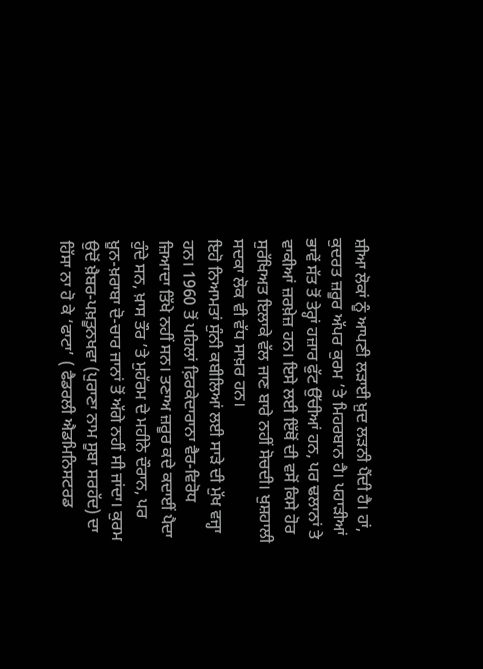ਸ਼ੀਆ ਲੋਕਾਂ ਨੂੰ ਆਪਣੀ ਲੜਾਈ ਖ਼ੁਦ ਲੜਨੀ ਪੈਂਦੀ ਹੈ। ਹਾਂ, ਕੁਦਰਤ ਜ਼ਰੂਰ ਅੱਪਰ ਕੁਰਮ ’ਤੇ ਮਿਹਰਬਾਨ ਹੈ। ਪਹਾੜੀਆਂ ਭਾਵੇਂ ਸੱਤ ਤੋਂ ਤੇਰ੍ਹਾਂ ਹਜ਼ਾਰ ਫੁੱਟ ਉੱਚੀਆਂ ਹਨ, ਪਰ ਢਲਾਨਾਂ ਤੇ ਵਾਕੀਆਂ ਜ਼ਰਖ਼ੇਜ਼ ਹਨ। ਇਸੇ ਲਈ ਇੱਥੋਂ ਦੀ ਵਸੋਂ ਕਿਸੇ ਹੋਰ ਸੁਰੱਖਿਅਤ ਇਲਾਕੇ ਵੱਲ ਜਾਣ ਬਾਰੇ ਨਹੀਂ ਸੋਚਦੀ। ਖੁਸ਼ਹਾਲੀ ਸਦਕਾ ਲੋਕ ਵੀ ਵੱਧ ਸਾਖ਼ਰ ਹਨ।
ਇਹੋ ਨਿਆਮਤਾਂ ਸੁੰਨੀ ਕਬੀਲਿਆਂ ਲਈ ਸਾੜੇ ਦੀ ਮੁੱਖ ਵਜ੍ਹਾ ਹਨ। 1960 ਤੋਂ ਪਹਿਲਾਂ ਫ਼ਿਰਕੇਦਾਰਾਨਾ ਵੈਰ-ਵਿਰੋਧ ਜ਼ਿਆਦਾ ਤਿੱਖੇ ਨਹੀਂ ਸਨ। ਤਣਾਅ ਜ਼ਰੂਰ ਕਦੇ ਕਦਾਈਂ ਪੈਦਾ ਹੁੰਦੇ ਸਨ, ਖ਼ਾਸ ਤੌਰ ’ਤੇ ਮੁਹੱਰਮ ਦੇ ਮਹੀਨੇ ਦੌਰਾਨ, ਪਰ ਖ਼ੂਨ-ਖ਼ਰਾਬਾ ਦੋ-ਚਾਰ ਜਾਨਾਂ ਤੋਂ ਅੱਗੇ ਨਹੀਂ ਸੀ ਜਾਂਦਾ। ਕੁਰਮ ਉਦੋਂ ਖ਼ੈਬਰ-ਪਖ਼ਤੂਨਖਵਾ (ਪੁਰਾਣਾ ਨਾਮ ਸੂਬਾ ਸਰਹੱਦ) ਦਾ ਹਿੱਸਾ ਨਾ ਹੋ ਕੇ ‘ਫਾਟਾ’ ( ਫੈਡਰਲੀ ਐਡਮਿਨਿਸਟਰਡ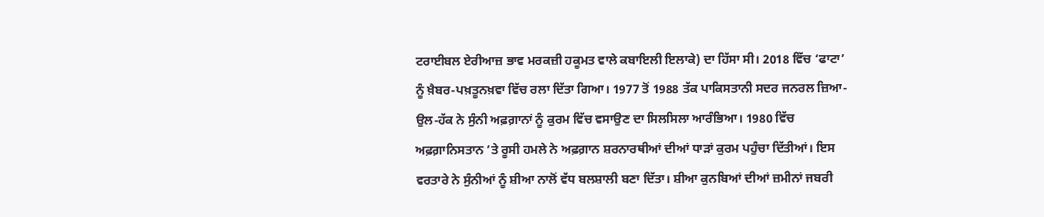ਟਰਾਈਬਲ ਏਰੀਆਜ਼ ਭਾਵ ਮਰਕਜ਼ੀ ਹਕੂਮਤ ਵਾਲੇ ਕਬਾਇਲੀ ਇਲਾਕੇ) ਦਾ ਹਿੱਸਾ ਸੀ। 2018 ਵਿੱਚ ‘ਫਾਟਾ’ ਨੂੰ ਖ਼ੈਬਰ-ਪਖ਼ਤੂਨਖ਼ਵਾ ਵਿੱਚ ਰਲਾ ਦਿੱਤਾ ਗਿਆ। 1977 ਤੋਂ 1988 ਤੱਕ ਪਾਕਿਸਤਾਨੀ ਸਦਰ ਜਨਰਲ ਜ਼ਿਆ-ਉਲ-ਹੱਕ ਨੇ ਸੁੰਨੀ ਅਫ਼ਗ਼ਾਨਾਂ ਨੂੰ ਕੁਰਮ ਵਿੱਚ ਵਸਾਉਣ ਦਾ ਸਿਲਸਿਲਾ ਆਰੰਭਿਆ। 1980 ਵਿੱਚ ਅਫ਼ਗ਼ਾਨਿਸਤਾਨ ’ਤੇ ਰੂਸੀ ਹਮਲੇ ਨੇ ਅਫ਼ਗ਼ਾਨ ਸ਼ਰਨਾਰਥੀਆਂ ਦੀਆਂ ਧਾੜਾਂ ਕੁਰਮ ਪਹੁੰਚਾ ਦਿੱਤੀਆਂ। ਇਸ ਵਰਤਾਰੇ ਨੇ ਸੁੰਨੀਆਂ ਨੂੰ ਸ਼ੀਆ ਨਾਲੋਂ ਵੱਧ ਬਲਸ਼ਾਲੀ ਬਣਾ ਦਿੱਤਾ। ਸ਼ੀਆ ਕੁਨਬਿਆਂ ਦੀਆਂ ਜ਼ਮੀਨਾਂ ਜਬਰੀ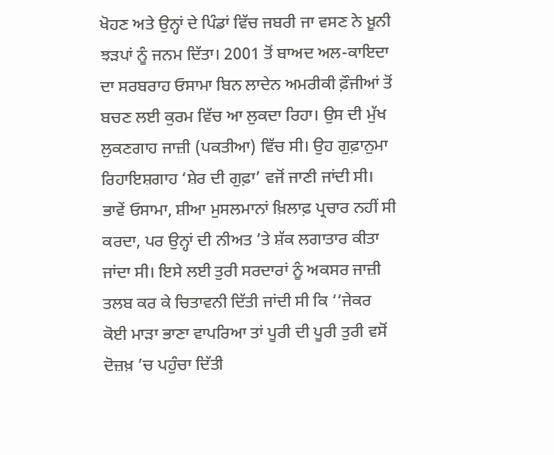ਖੋਹਣ ਅਤੇ ਉਨ੍ਹਾਂ ਦੇ ਪਿੰਡਾਂ ਵਿੱਚ ਜਬਰੀ ਜਾ ਵਸਣ ਨੇ ਖ਼ੂਨੀ ਝੜਪਾਂ ਨੂੰ ਜਨਮ ਦਿੱਤਾ। 2001 ਤੋਂ ਬਾਅਦ ਅਲ-ਕਾਇਦਾ ਦਾ ਸਰਬਰਾਹ ਓਸਾਮਾ ਬਿਨ ਲਾਦੇਨ ਅਮਰੀਕੀ ਫ਼ੌਜੀਆਂ ਤੋਂ ਬਚਣ ਲਈ ਕੁਰਮ ਵਿੱਚ ਆ ਲੁਕਦਾ ਰਿਹਾ। ਉਸ ਦੀ ਮੁੱਖ ਲੁਕਣਗਾਹ ਜਾਜ਼ੀ (ਪਕਤੀਆ) ਵਿੱਚ ਸੀ। ਉਹ ਗੁਫ਼ਾਨੁਮਾ ਰਿਹਾਇਸ਼ਗਾਹ ‘ਸ਼ੇਰ ਦੀ ਗੁਫ਼ਾ’ ਵਜੋਂ ਜਾਣੀ ਜਾਂਦੀ ਸੀ। ਭਾਵੇਂ ਓਸਾਮਾ, ਸ਼ੀਆ ਮੁਸਲਮਾਨਾਂ ਖ਼ਿਲਾਫ਼ ਪ੍ਰਚਾਰ ਨਹੀਂ ਸੀ ਕਰਦਾ, ਪਰ ਉਨ੍ਹਾਂ ਦੀ ਨੀਅਤ ’ਤੇ ਸ਼ੱਕ ਲਗਾਤਾਰ ਕੀਤਾ ਜਾਂਦਾ ਸੀ। ਇਸੇ ਲਈ ਤੁਰੀ ਸਰਦਾਰਾਂ ਨੂੰ ਅਕਸਰ ਜਾਜ਼ੀ ਤਲਬ ਕਰ ਕੇ ਚਿਤਾਵਨੀ ਦਿੱਤੀ ਜਾਂਦੀ ਸੀ ਕਿ ‘‘ਜੇਕਰ ਕੋਈ ਮਾੜਾ ਭਾਣਾ ਵਾਪਰਿਆ ਤਾਂ ਪੂਰੀ ਦੀ ਪੂਰੀ ਤੁਰੀ ਵਸੋਂ ਦੋਜ਼ਖ਼ ’ਚ ਪਹੁੰਚਾ ਦਿੱਤੀ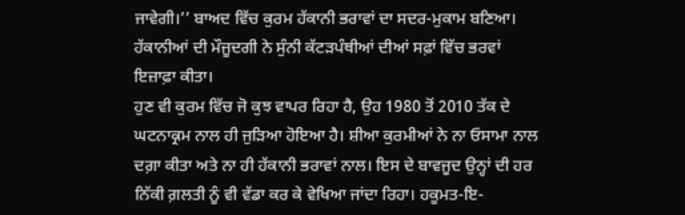ਜਾਵੇਗੀ।’’ ਬਾਅਦ ਵਿੱਚ ਕੁਰਮ ਹੱਕਾਨੀ ਭਰਾਵਾਂ ਦਾ ਸਦਰ-ਮੁਕਾਮ ਬਣਿਆ। ਹੱਕਾਨੀਆਂ ਦੀ ਮੌਜੂਦਗੀ ਨੇ ਸੁੰਨੀ ਕੱਟੜਪੰਥੀਆਂ ਦੀਆਂ ਸਫ਼ਾਂ ਵਿੱਚ ਭਰਵਾਂ ਇਜ਼ਾਫ਼ਾ ਕੀਤਾ।
ਹੁਣ ਵੀ ਕੁਰਮ ਵਿੱਚ ਜੋ ਕੁਝ ਵਾਪਰ ਰਿਹਾ ਹੈ, ਉਹ 1980 ਤੋਂ 2010 ਤੱਕ ਦੇ ਘਟਨਾਕ੍ਰਮ ਨਾਲ ਹੀ ਜੁੜਿਆ ਹੋਇਆ ਹੈ। ਸ਼ੀਆ ਕੁਰਮੀਆਂ ਨੇ ਨਾ ਓਸਾਮਾ ਨਾਲ ਦਗ਼ਾ ਕੀਤਾ ਅਤੇ ਨਾ ਹੀ ਹੱਕਾਨੀ ਭਰਾਵਾਂ ਨਾਲ। ਇਸ ਦੇ ਬਾਵਜੂਦ ਉਨ੍ਹਾਂ ਦੀ ਹਰ ਨਿੱਕੀ ਗ਼ਲਤੀ ਨੂੰ ਵੀ ਵੱਡਾ ਕਰ ਕੇ ਵੇਖਿਆ ਜਾਂਦਾ ਰਿਹਾ। ਹਕੂਮਤ-ਇ-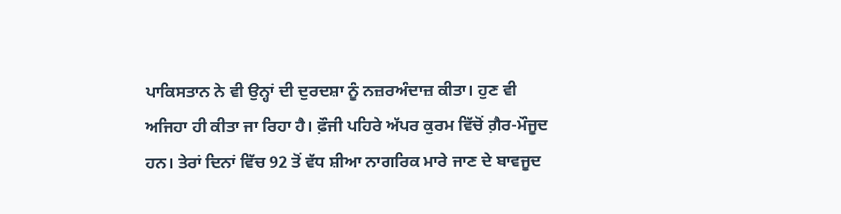ਪਾਕਿਸਤਾਨ ਨੇ ਵੀ ਉਨ੍ਹਾਂ ਦੀ ਦੁਰਦਸ਼ਾ ਨੂੰ ਨਜ਼ਰਅੰਦਾਜ਼ ਕੀਤਾ। ਹੁਣ ਵੀ ਅਜਿਹਾ ਹੀ ਕੀਤਾ ਜਾ ਰਿਹਾ ਹੈ। ਫ਼ੌਜੀ ਪਹਿਰੇ ਅੱਪਰ ਕੁਰਮ ਵਿੱਚੋਂ ਗ਼ੈਰ-ਮੌਜੂਦ ਹਨ। ਤੇਰਾਂ ਦਿਨਾਂ ਵਿੱਚ 92 ਤੋਂ ਵੱਧ ਸ਼ੀਆ ਨਾਗਰਿਕ ਮਾਰੇ ਜਾਣ ਦੇ ਬਾਵਜੂਦ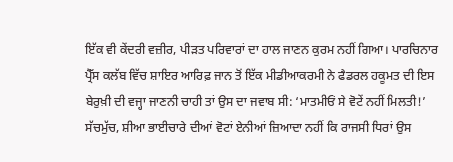ਇੱਕ ਵੀ ਕੇਂਦਰੀ ਵਜ਼ੀਰ, ਪੀੜਤ ਪਰਿਵਾਰਾਂ ਦਾ ਹਾਲ ਜਾਣਨ ਕੁਰਮ ਨਹੀਂ ਗਿਆ। ਪਾਰਚਿਨਾਰ ਪ੍ਰੈੱਸ ਕਲੱਬ ਵਿੱਚ ਸ਼ਾਇਰ ਆਰਿਫ਼ ਜਾਨ ਤੋਂ ਇੱਕ ਮੀਡੀਆਕਰਮੀ ਨੇ ਫੈਡਰਲ ਹਕੂਮਤ ਦੀ ਇਸ ਬੇਰੁਖ਼ੀ ਦੀ ਵਜ੍ਹਾ ਜਾਣਨੀ ਚਾਹੀ ਤਾਂ ਉਸ ਦਾ ਜਵਾਬ ਸੀ: ‘ਮਾਤਮੀਓਂ ਸੇ ਵੋਟੇਂ ਨਹੀਂ ਮਿਲਤੀ!’ ਸੱਚਮੁੱਚ, ਸ਼ੀਆ ਭਾਈਚਾਰੇ ਦੀਆਂ ਵੋਟਾਂ ਏਨੀਆਂ ਜ਼ਿਆਦਾ ਨਹੀਂ ਕਿ ਰਾਜਸੀ ਧਿਰਾਂ ਉਸ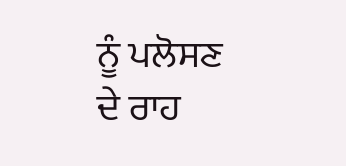ਨੂੰ ਪਲੋਸਣ ਦੇ ਰਾਹ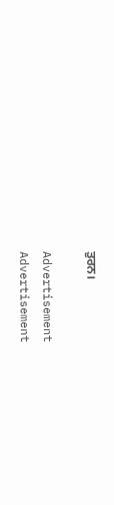ਤੁਰਨ।

Advertisement
Advertisement